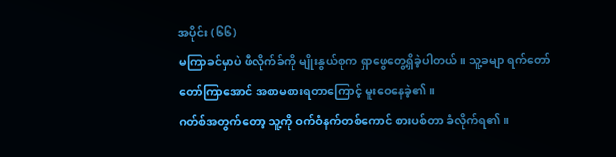အပိုင်း (၆၆)
မကြာခင်မှာပဲ ဖီလိုက်ခ်ကို မျိုးနွယ်စုက ရှာဖွေတွေ့ရှိခဲ့ပါတယ်။ သူ့ခမျာ ရက်တော်တော်ကြာအောင် အစာမစားရတာကြောင့် မူးဝေနေခဲ့၏။
ဂတ်စ်အတွက်တော့ သူ့ကို ဝက်ဝံနက်တစ်ကောင် စားပစ်တာ ခံလိုက်ရ၏။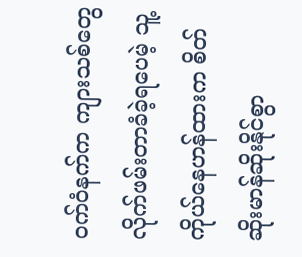ဝက်ဝံနက်က ကျားသစ်တွေ လိုက်ဖမ်းတာခံခဲ့ရပေမဲ့ သူ့ကိုယ်နေဟန်ထားက စိတ်ဆိုးမာန်ဆိုးနိုင်စွာ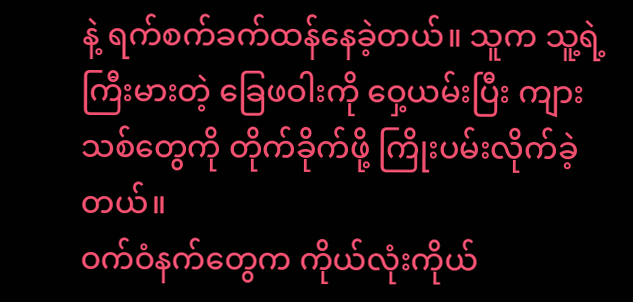နဲ့ ရက်စက်ခက်ထန်နေခဲ့တယ်။ သူက သူ့ရဲ့ကြီးမားတဲ့ ခြေဖဝါးကို ဝှေ့ယမ်းပြီး ကျားသစ်တွေကို တိုက်ခိုက်ဖို့ ကြိုးပမ်းလိုက်ခဲ့တယ်။
ဝက်ဝံနက်တွေက ကိုယ်လုံးကိုယ်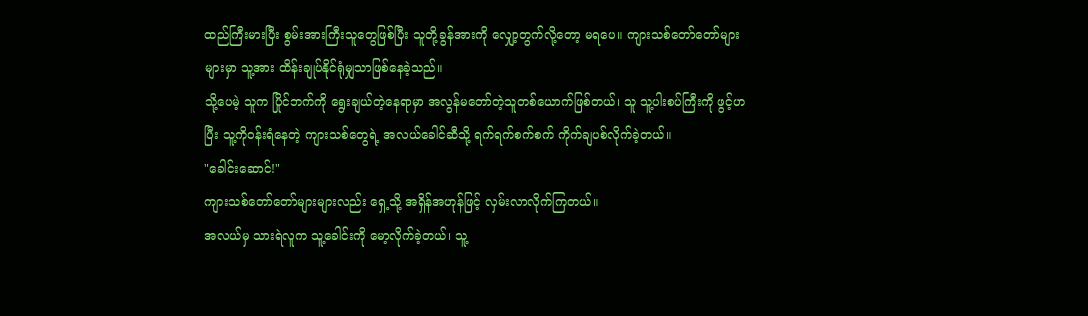ထည်ကြီးမားပြီး စွမ်းအားကြီးသူတွေဖြစ်ပြီး သူတို့ခွန်အားကို လျှော့တွက်လို့တော့ မရပေ။ ကျားသစ်တော်တော်များများမှာ သူ့အား ထိန်းချုပ်နိုင်ရုံမျှသာဖြစ်နေခဲ့သည်။
သို့ပေမဲ့ သူက ပြိုင်ဘက်ကို ရွေးချယ်တဲ့နေရာမှာ အလွန်မတော်တဲ့သူတစ်ယောက်ဖြစ်တယ်၊ သူ သူ့ပါးစပ်ကြီးကို ဖွင့်ဟပြီး သူ့ကိုဝန်းရံနေတဲ့ ကျားသစ်တွေရဲ့ အလယ်ခေါင်ဆီသို့ ရက်ရက်စက်စက် ကိုက်ချပစ်လိုက်ခဲ့တယ်။
"ခေါင်းဆောင်!"
ကျားသစ်တော်တော်များများလည်း ရှေ့သို့ အရှိန်အဟုန်ဖြင့် လှမ်းလာလိုက်ကြတယ်။
အလယ်မှ သားရဲလူက သူ့ခေါင်းကို မော့လိုက်ခဲ့တယ်၊ သူ့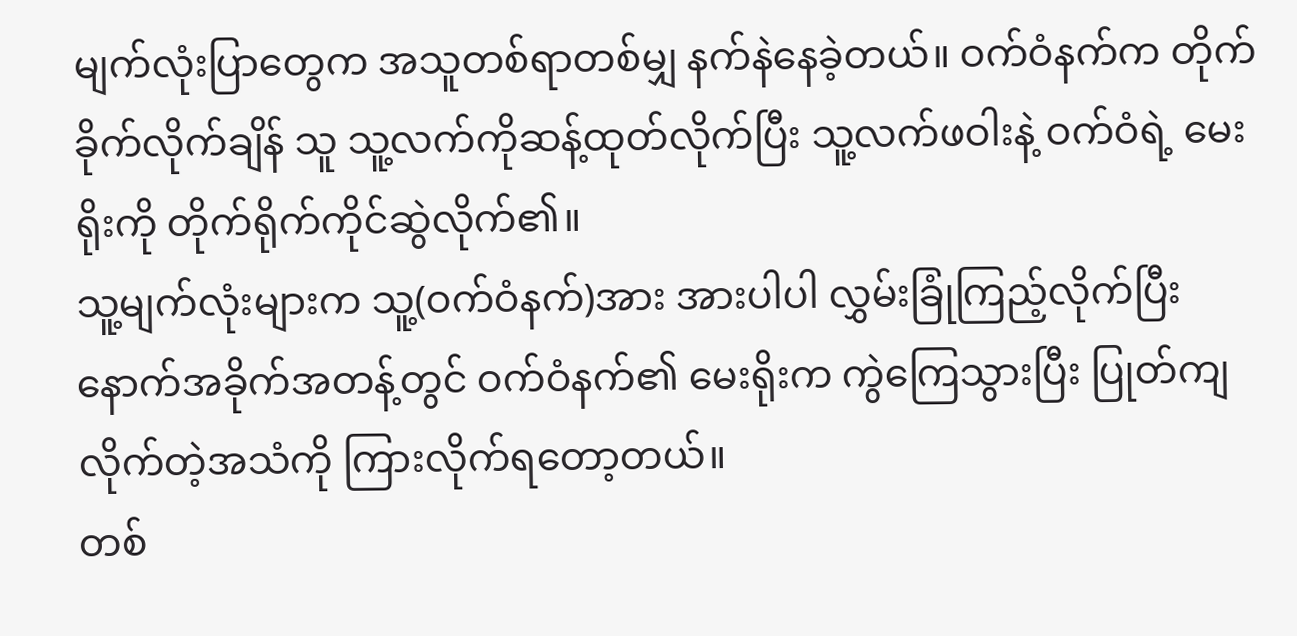မျက်လုံးပြာတွေက အသူတစ်ရာတစ်မျှ နက်နဲနေခဲ့တယ်။ ဝက်ဝံနက်က တိုက်ခိုက်လိုက်ချိန် သူ သူ့လက်ကိုဆန့်ထုတ်လိုက်ပြီး သူ့လက်ဖဝါးနဲ့ ဝက်ဝံရဲ့ မေးရိုးကို တိုက်ရိုက်ကိုင်ဆွဲလိုက်၏။
သူ့မျက်လုံးများက သူ့(ဝက်ဝံနက်)အား အားပါပါ လွှမ်းခြုံကြည့်လိုက်ပြီး နောက်အခိုက်အတန့်တွင် ဝက်ဝံနက်၏ မေးရိုးက ကွဲကြေသွားပြီး ပြုတ်ကျလိုက်တဲ့အသံကို ကြားလိုက်ရတော့တယ်။
တစ်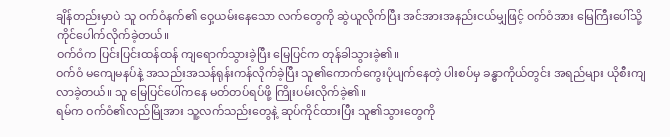ချိန်တည်းမှာပဲ သူ ဝက်ဝံနက်၏ ဝှေ့ယမ်းနေသော လက်တွေကို ဆွဲယူလိုက်ပြီး အင်အားအနည်းငယ်မျှဖြင့် ဝက်ဝံအား မြေကြီးပေါ်သို့ ကိုင်ပေါက်လိုက်ခဲ့တယ်။
ဝက်ဝံက ပြင်းပြင်းထန်ထန် ကျရောက်သွားခဲ့ပြီး မြေပြင်က တုန်ခါသွားခဲ့၏။
ဝက်ဝံ မကျေမနပ်နဲ့ အသည်းအသန်ရုန်းကန်လိုက်ခဲ့ပြီး သူ၏ကောက်ကွေးပုံပျက်နေတဲ့ ပါးစပ်မှ ခန္ဓာကိုယ်တွင်း အရည်များ ယိုစီးကျလာခဲ့တယ်။ သူ မြေပြင်ပေါ်ကနေ မတ်တပ်ရပ်ဖို့ ကြိုးပမ်းလိုက်ခဲ့၏။
ရမ်က ဝက်ဝံ၏လည်မြိုအား သူ့လက်သည်းတွေနဲ့ ဆုပ်ကိုင်ထားပြီး သူ၏သွားတွေကို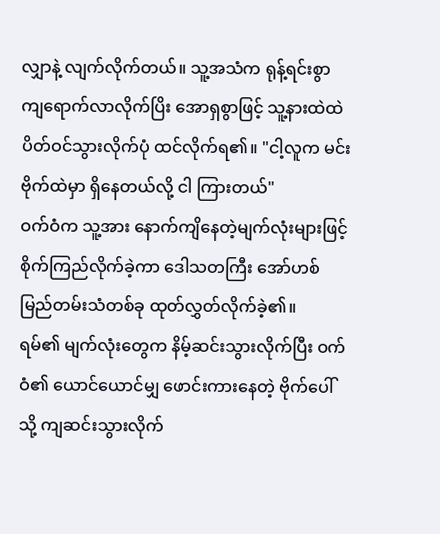လျှာနဲ့ လျက်လိုက်တယ်။ သူ့အသံက ရုန့်ရင်းစွာ ကျရောက်လာလိုက်ပြိး အောရှစွာဖြင့် သူ့နားထဲထဲ ပိတ်ဝင်သွားလိုက်ပုံ ထင်လိုက်ရ၏။ "ငါ့လူက မင်းဗိုက်ထဲမှာ ရှိနေတယ်လို့ ငါ ကြားတယ်"
ဝက်ဝံက သူ့အား နောက်ကျိနေတဲ့မျက်လုံးများဖြင့် စိုက်ကြည်လိုက်ခဲ့ကာ ဒေါသတကြီး အော်ဟစ်မြည်တမ်းသံတစ်ခု ထုတ်လွှတ်လိုက်ခဲ့၏။
ရမ်၏ မျက်လုံးတွေက နိမ့်ဆင်းသွားလိုက်ပြီး ဝက်ဝံ၏ ယောင်ယောင်မျှ ဖောင်းကားနေတဲ့ ဗိုက်ပေါ်သို့ ကျဆင်းသွားလိုက်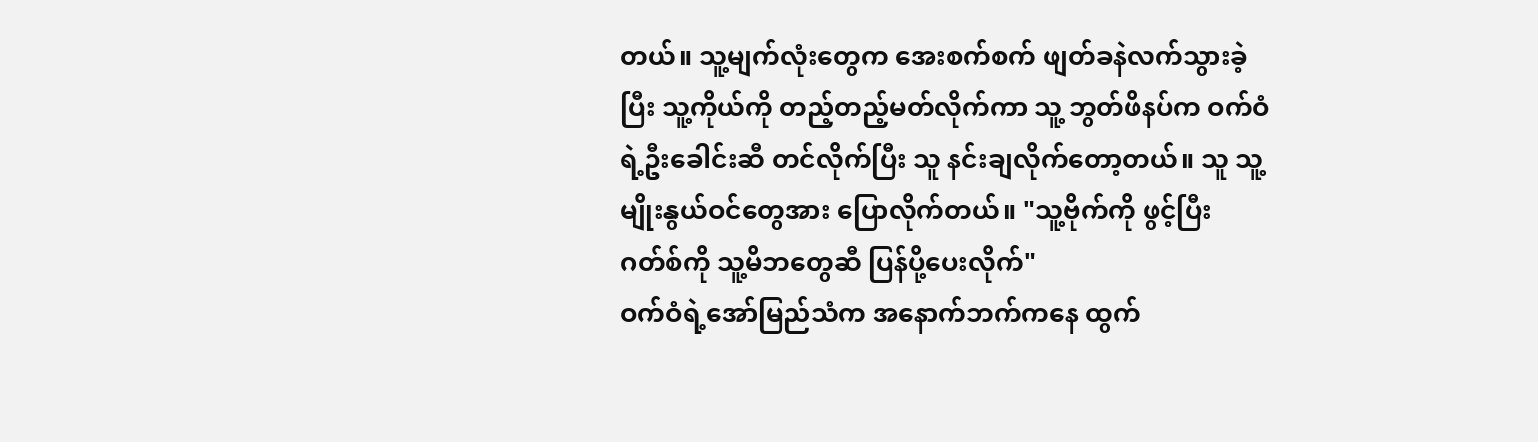တယ်။ သူ့မျက်လုံးတွေက အေးစက်စက် ဖျတ်ခနဲလက်သွားခဲ့ပြီး သူ့ကိုယ်ကို တည့်တည့်မတ်လိုက်ကာ သူ့ ဘွတ်ဖိနပ်က ဝက်ဝံရဲ့ဦးခေါင်းဆီ တင်လိုက်ပြီး သူ နင်းချလိုက်တော့တယ်။ သူ သူ့မျိုးနွယ်ဝင်တွေအား ပြောလိုက်တယ်။ "သူ့ဗိုက်ကို ဖွင့်ပြီး ဂတ်စ်ကို သူ့မိဘတွေဆီ ပြန်ပို့ပေးလိုက်"
ဝက်ဝံရဲ့အော်မြည်သံက အနောက်ဘက်ကနေ ထွက်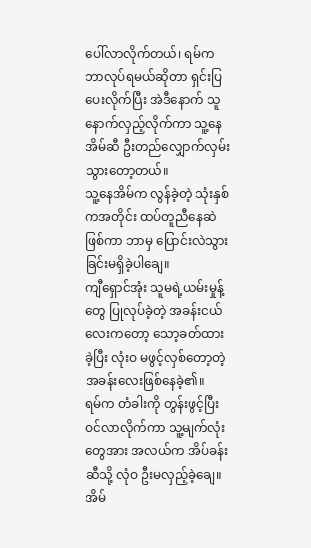ပေါ်လာလိုက်တယ်၊ ရမ်က ဘာလုပ်ရမယ်ဆိုတာ ရှင်းပြပေးလိုက်ပြီး အဲဒီနောက် သူ နောက်လှည့်လိုက်ကာ သူ့နေအိမ်ဆီ ဦးတည်လျှောက်လှမ်းသွားတော့တယ်။
သူ့နေအိမ်က လွန်ခဲ့တဲ့ သုံးနှစ်ကအတိုင်း ထပ်တူညီနေဆဲဖြစ်ကာ ဘာမှ ပြောင်းလဲသွားခြင်းမရှိခဲ့ပါချေ။
ကျီရှောင်အုံး သူမရဲ့ယမ်းမှုန့်တွေ ပြုလုပ်ခဲ့တဲ့ အခန်းငယ်လေးကတော့ သော့ခတ်ထားခဲ့ပြီး လုံးဝ မဖွင့်လှစ်တော့တဲ့ အခန်းလေးဖြစ်နေခဲ့၏။
ရမ်က တံခါးကို တွန်းဖွင့်ပြီး ဝင်လာလိုက်ကာ သူ့မျက်လုံးတွေအား အလယ်က အိပ်ခန်းဆီသို့ လုံဝ ဦးမလှည့်ခဲ့ချေ။
အိမ်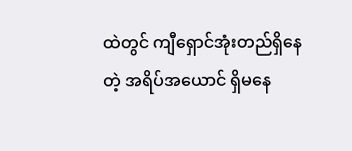ထဲတွင် ကျီရှောင်အုံးတည်ရှိနေတဲ့ အရိပ်အယောင် ရှိမနေ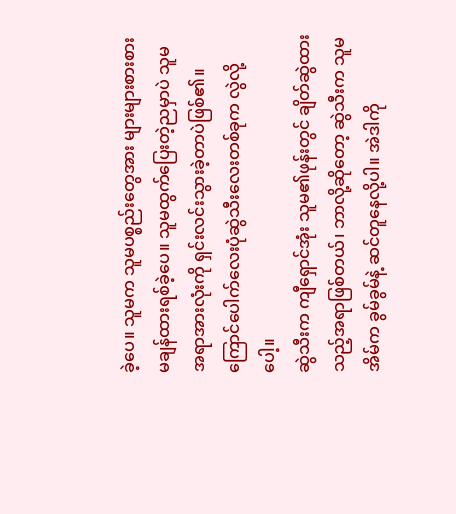ခဲ့ပေ။ သူမက သူမပစ္စည်းတွေအား များများစားစား မချန်ထားရစ်ခဲ့ပေ။ သူမထွက်ပြေးတဲ့ညမှာပဲ သူမ အရာအားလုံးကို ရှင်းလင်းသွားခဲ့တာပဲဖြစ်၏။
ကြောင်ပေါက်လေးပုံဆွဲသီးလေးတစ်ခုက လွဲလို့ပေါ့။
ဆွဲသီးက ကျီရှောင်အုံး သူမ၏ဖုန်းတွင် ချိတ်ဆွဲထားသည့်အရာဖြစ်တယ်၊ ဘာလို့ဆိုတော့ ဆွဲသီးက သူမအိမ်က ခွမ်ခွမ်နဲ့ ဆင်တူနေလို့ပါ။ အဲဒါကို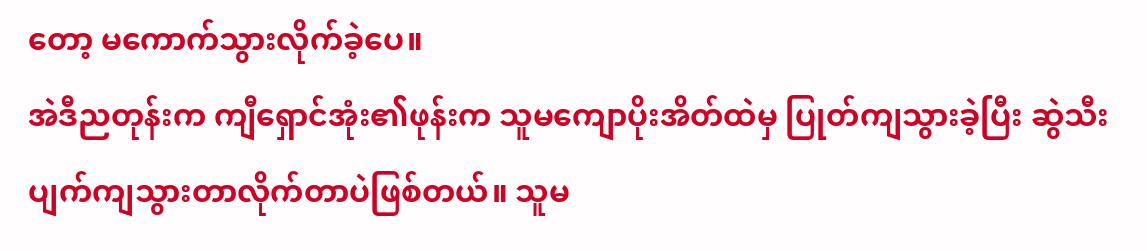တော့ မကောက်သွားလိုက်ခဲ့ပေ။
အဲဒီညတုန်းက ကျီရှောင်အုံး၏ဖုန်းက သူမကျောပိုးအိတ်ထဲမှ ပြုတ်ကျသွားခဲ့ပြီး ဆွဲသီး ပျက်ကျသွားတာလိုက်တာပဲဖြစ်တယ်။ သူမ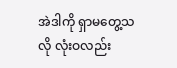အဲဒါကို ရှာမတွေ့သလို လုံးဝလည်း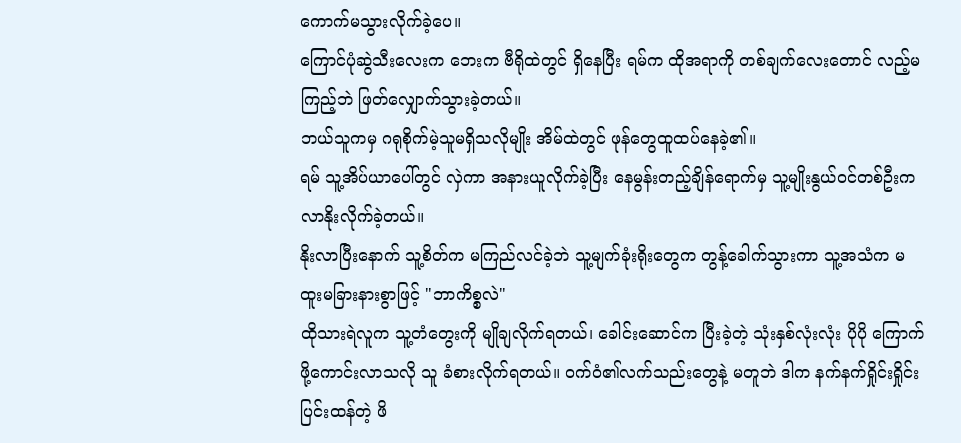ကောက်မသွားလိုက်ခဲ့ပေ။
ကြောင်ပုံဆွဲသီးလေးက ဘေးက ဗီရိုထဲတွင် ရှိနေပြီး ရမ်က ထိုအရာကို တစ်ချက်လေးတောင် လည့်မကြည့်ဘဲ ဖြတ်လျှောက်သွားခဲ့တယ်။
ဘယ်သူကမှ ဂရုစိုက်မဲ့သူမရှိသလိုမျိုး အိမ်ထဲတွင် ဖုန်တွေထူထပ်နေခဲ့၏။
ရမ် သူ့အိပ်ယာပေါ်တွင် လှဲကာ အနားယူလိုက်ခဲ့ပြီး နေမွန်းတည့်ချိန်ရောက်မှ သူ့မျိုးနွယ်ဝင်တစ်ဦးက လာနိုးလိုက်ခဲ့တယ်။
နိုးလာပြီးနောက် သူ့စိတ်က မကြည်လင်ခဲ့ဘဲ သူ့မျက်ခုံးရိုးတွေက တွန့်ခေါက်သွားကာ သူ့အသံက မထူးမခြားနားစွာဖြင့် "ဘာကိစ္စလဲ"
ထိုသားရဲလူက သူ့တံတွေးကို မျိုချလိုက်ရတယ်၊ ခေါင်းဆောင်က ပြီးခဲ့တဲ့ သုံးနှစ်လုံးလုံး ပိုပို ကြောက်ဖို့ကောင်းလာသလို သူ ခံစားလိုက်ရတယ်။ ဝက်ဝံ၏လက်သည်းတွေနဲ့ မတူဘဲ ဒါက နက်နက်ရှိုင်းရှိုင်းပြင်းထန်တဲ့ ဖိ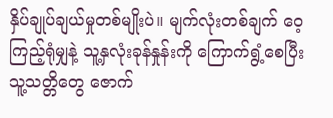နှိပ်ချုပ်ချယ်မှုတစ်မျိုးပဲ။ မျက်လုံးတစ်ချက် ဝေ့ကြည့်ရုံမျှနဲ့ သူ့နှလုံးခုန်နှုန်းကို ကြောက်ရွံ့စေပြီး သူ့သတ္တိတွေ ဇောက်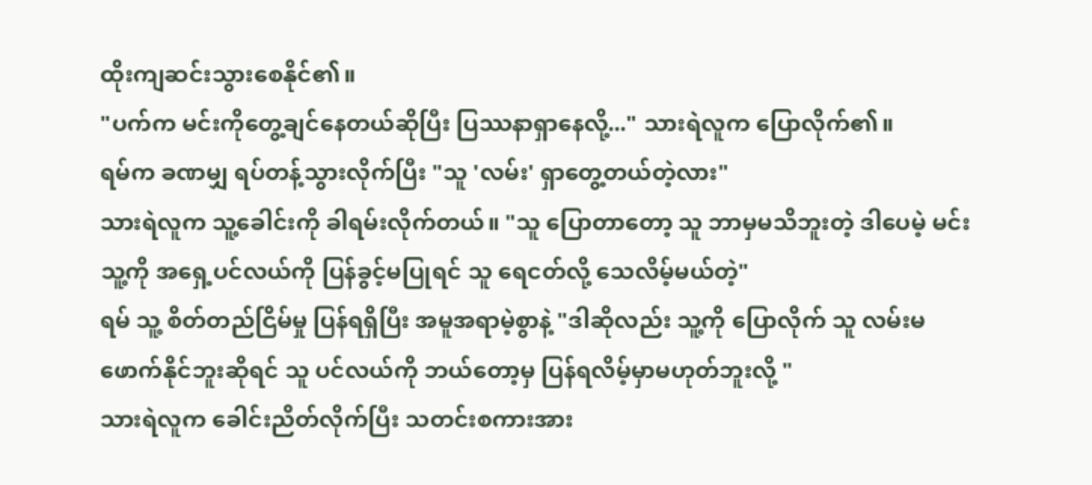ထိုးကျဆင်းသွားစေနိုင်၏။
"ပက်က မင်းကိုတွေ့ချင်နေတယ်ဆိုပြီး ပြဿနာရှာနေလို့..." သားရဲလူက ပြောလိုက်၏။
ရမ်က ခဏမျှ ရပ်တန့်သွားလိုက်ပြီး "သူ 'လမ်း' ရှာတွေ့တယ်တဲ့လား"
သားရဲလူက သူ့ခေါင်းကို ခါရမ်းလိုက်တယ်။ "သူ ပြောတာတော့ သူ ဘာမှမသိဘူးတဲ့ ဒါပေမဲ့ မင်း သူ့ကို အရှေ့ပင်လယ်ကို ပြန်ခွင့်မပြုရင် သူ ရေငတ်လို့ သေလိမ့်မယ်တဲ့"
ရမ် သူ့ စိတ်တည်ငြိမ်မှု ပြန်ရရှိပြီး အမူအရာမဲ့စွာနဲ့ "ဒါဆိုလည်း သူ့ကို ပြောလိုက် သူ လမ်းမဖောက်နိုင်ဘူးဆိုရင် သူ ပင်လယ်ကို ဘယ်တော့မှ ပြန်ရလိမ့်မှာမဟုတ်ဘူးလို့ "
သားရဲလူက ခေါင်းညိတ်လိုက်ပြီး သတင်းစကားအား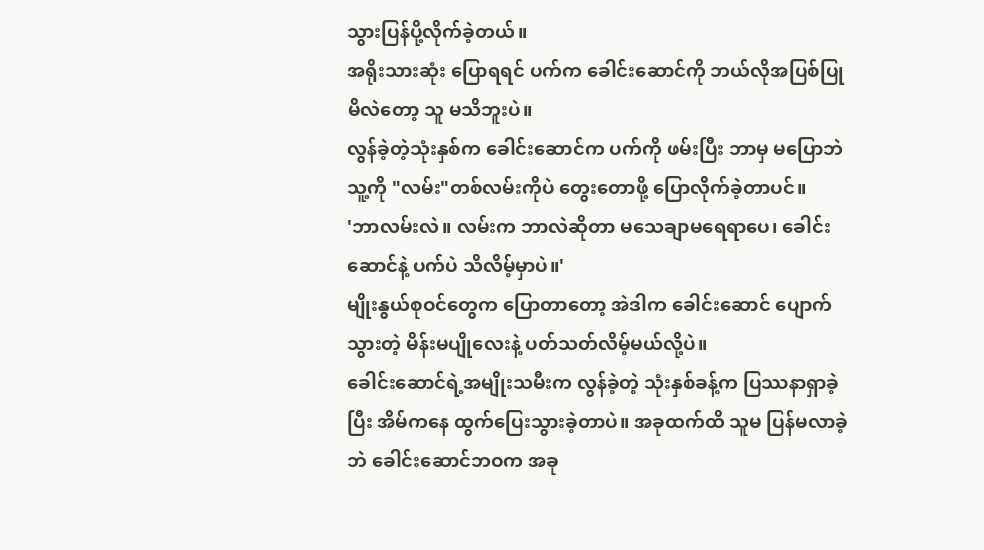သွားပြန်ပို့လိုက်ခဲ့တယ်။
အရိုးသားဆုံး ပြောရရင် ပက်က ခေါင်းဆောင်ကို ဘယ်လိုအပြစ်ပြုမိလဲတော့ သူ မသိဘူးပဲ။
လွန်ခဲ့တဲ့သုံးနှစ်က ခေါင်းဆောင်က ပက်ကို ဖမ်းပြီး ဘာမှ မပြောဘဲ သူ့ကို "လမ်း"တစ်လမ်းကိုပဲ တွေးတောဖို့ ပြောလိုက်ခဲ့တာပင်။
'ဘာလမ်းလဲ။ လမ်းက ဘာလဲဆိုတာ မသေချာမရေရာပေ၊ ခေါင်းဆောင်နဲ့ ပက်ပဲ သိလိမ့်မှာပဲ။'
မျိုးနွယ်စုဝင်တွေက ပြောတာတော့ အဲဒါက ခေါင်းဆောင် ပျောက်သွားတဲ့ မိန်းမပျိုလေးနဲ့ ပတ်သတ်လိမ့်မယ်လို့ပဲ။
ခေါင်းဆောင်ရဲ့အမျိုးသမီးက လွန်ခဲ့တဲ့ သုံးနှစ်ခန့်က ပြဿနာရှာခဲ့ပြီး အိမ်ကနေ ထွက်ပြေးသွားခဲ့တာပဲ။ အခုထက်ထိ သူမ ပြန်မလာခဲ့ဘဲ ခေါင်းဆောင်ဘဝက အခု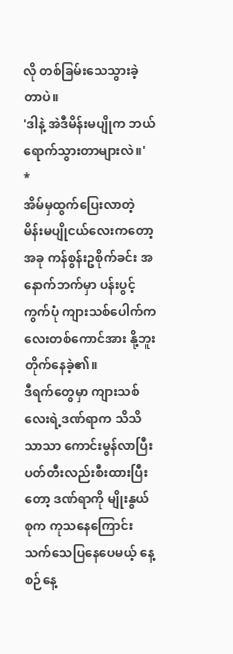လို တစ်ခြမ်းသေသွားခဲ့တာပဲ။
'ဒါနဲ့ အဲဒီမိန်းမပျိုက ဘယ်ရောက်သွားတာများလဲ။'
*
အိမ်မှထွက်ပြေးလာတဲ့ မိန်းမပျိုငယ်လေးကတော့ အခု ကန်စွန်းဥစိုက်ခင်း အနောက်ဘက်မှာ ပန်းပွင့်ကွက်ပုံ ကျားသစ်ပေါက်ကလေးတစ်ကောင်အား နို့ဘူး တိုက်နေခဲ့၏။
ဒီရက်တွေမှာ ကျားသစ်လေးရဲ့ဒဏ်ရာက သိသိသာသာ ကောင်းမွန်လာပြီး ပတ်တီးလည်းစီးထားပြီးတော့ ဒဏ်ရာကို မျိုးနွယ်စုက ကုသနေကြောင်း သက်သေပြနေပေမယ့် နေ့စဉ်နေ့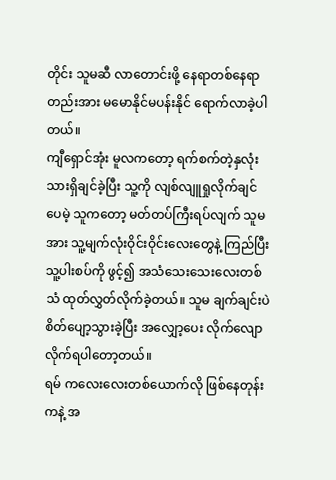တိုင်း သူမဆီ လာတောင်းဖို့ နေရာတစ်နေရာတည်းအား မမောနိုင်မပန်းနိုင် ရောက်လာခဲ့ပါတယ်။
ကျီရှောင်အုံး မူလကတော့ ရက်စက်တဲ့နှလုံးသားရှိချင်ခဲ့ပြီး သူ့ကို လျစ်လျူရှုလိုက်ချင်ပေမဲ့ သူကတော့ မတ်တပ်ကြီးရပ်လျက် သူမအား သူ့မျက်လုံးဝိုင်းဝိုင်းလေးတွေနဲ့ ကြည်ပြီး သူ့ပါးစပ်ကို ဖွင့်၍ အသံသေးသေးလေးတစ်သံ ထုတ်လွှတ်လိုက်ခဲ့တယ်။ သူမ ချက်ချင်းပဲ စိတ်ပျော့သွားခဲ့ပြီး အလျှော့ပေး လိုက်လျောလိုက်ရပါတော့တယ်။
ရမ် ကလေးလေးတစ်ယောက်လို ဖြစ်နေတုန်းကနဲ့ အ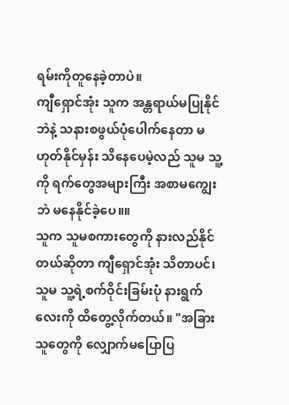ရမ်းကိုတူနေခဲ့တာပဲ။
ကျီရှောင်အုံး သူက အန္တရာယ်မပြုနိုင်ဘဲနဲ့ သနားစဖွယ်ပုံပေါက်နေတာ မဟုတ်နိုင်မှန်း သိနေပေမဲ့လည် သူမ သူ့ကို ရက်တွေအများကြီး အစာမကျွေးဘဲ မနေနိုင်ခဲ့ပေ။။
သူက သူမစကားတွေကို နားလည်နိုင်တယ်ဆိုတာ ကျီရှောင်အုံး သိတာပင်၊ သူမ သူ့ရဲ့စက်ဝိုင်းခြမ်းပုံ နားရွက်လေးကို ထိတွေ့လိုက်တယ်။ "အခြားသူတွေကို လျှောက်မပြောပြ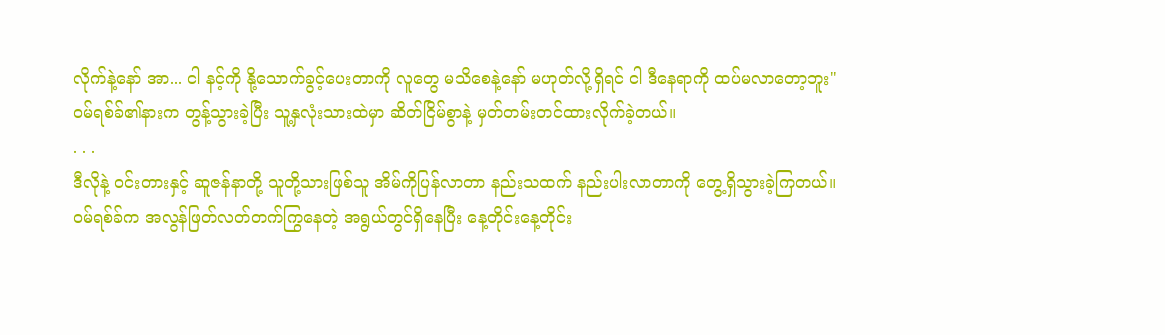လိုက်နဲ့နော် အာ... ငါ နင့်ကို နို့သောက်ခွင့်ပေးတာကို လူတွေ မသိစေနဲ့နော် မဟုတ်လို့ရှိရင် ငါ ဒီနေရာကို ထပ်မလာတော့ဘူး"
ဝမ်ရစ်ခ်၏နားက တွန့်သွားခဲ့ပြီး သူ့နှလုံးသားထဲမှာ ဆိတ်ငြိမ်စွာနဲ့ မှတ်တမ်းတင်ထားလိုက်ခဲ့တယ်။
. . .
ဒီလိုနဲ့ ဝင်းတားနှင့် ဆူဇန်နာတို့ သူတို့သားဖြစ်သူ အိမ်ကိုပြန်လာတာ နည်းသထက် နည်းပါးလာတာကို တွေ့ရှိသွားခဲ့ကြတယ်။
ဝမ်ရစ်ခ်က အလွန်ဖြတ်လတ်တက်ကြွနေတဲ့ အရွယ်တွင်ရှိနေပြီး နေ့တိုင်းနေ့တိုင်း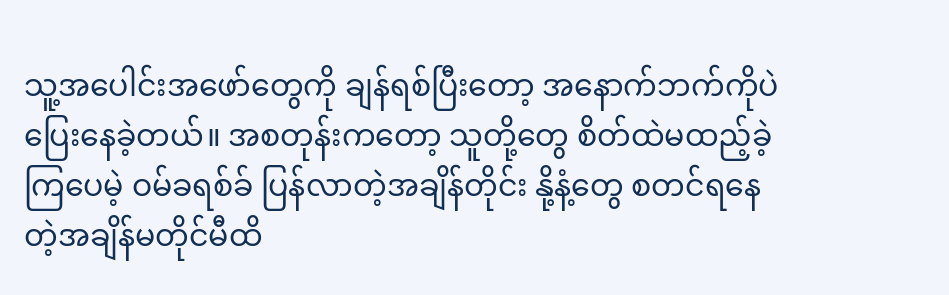သူ့အပေါင်းအဖော်တွေကို ချန်ရစ်ပြီးတော့ အနောက်ဘက်ကိုပဲ ပြေးနေခဲ့တယ်။ အစတုန်းကတော့ သူတို့တွေ စိတ်ထဲမထည့်ခဲ့ကြပေမဲ့ ဝမ်ခရစ်ခ် ပြန်လာတဲ့အချိန်တိုင်း နို့နံ့တွေ စတင်ရနေတဲ့အချိန်မတိုင်မီထိ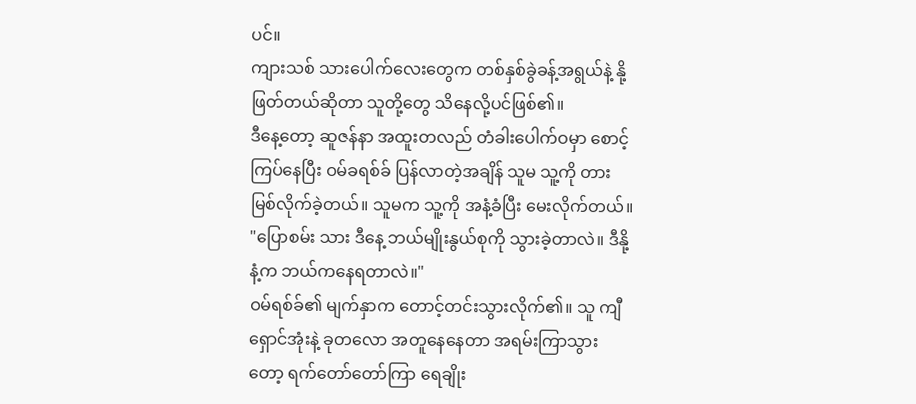ပင်။
ကျားသစ် သားပေါက်လေးတွေက တစ်နှစ်ခွဲခန့်အရွယ်နဲ့ နို့ဖြတ်တယ်ဆိုတာ သူတို့တွေ သိနေလို့ပင်ဖြစ်၏။
ဒီနေ့တော့ ဆူဇန်နာ အထူးတလည် တံခါးပေါက်ဝမှာ စောင့်ကြပ်နေပြီး ဝမ်ခရစ်ခ် ပြန်လာတဲ့အချိန် သူမ သူ့ကို တားမြစ်လိုက်ခဲ့တယ်။ သူမက သူ့ကို အနံ့ခံပြီး မေးလိုက်တယ်။ "ပြောစမ်း သား ဒီနေ့ ဘယ်မျိုးနွယ်စုကို သွားခဲ့တာလဲ။ ဒီနို့နံ့က ဘယ်ကနေရတာလဲ။"
ဝမ်ရစ်ခ်၏ မျက်နှာက တောင့်တင်းသွားလိုက်၏။ သူ ကျီရှောင်အုံးနဲ့ ခုတလော အတူနေနေတာ အရမ်းကြာသွားတော့ ရက်တော်တော်ကြာ ရေချိုး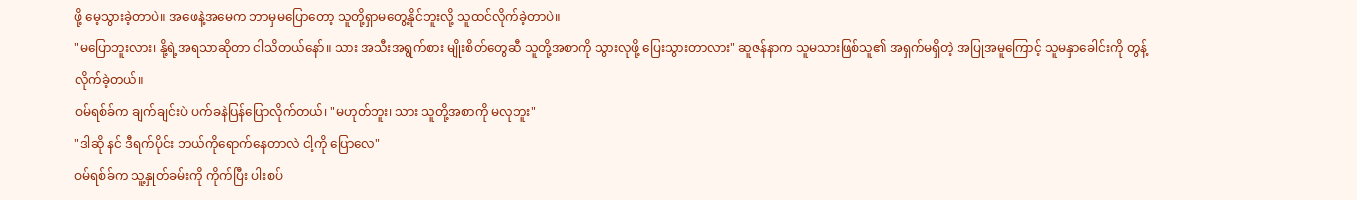ဖို့ မေ့သွားခဲ့တာပဲ။ အဖေနဲ့အမေက ဘာမှမပြောတော့ သူတို့ရှာမတွေ့နိုင်ဘူးလို့ သူထင်လိုက်ခဲ့တာပဲ။
"မပြောဘူးလား၊ နို့ရဲ့အရသာဆိုတာ ငါသိတယ်နော်။ သား အသီးအရွက်စား မျိုးစိတ်တွေဆီ သူတို့အစာကို သွားလုဖို့ ပြေးသွားတာလား" ဆူဇန်နာက သူမသားဖြစ်သူ၏ အရှက်မရှိတဲ့ အပြုအမူကြောင့် သူမနှာခေါင်းကို တွန့်လိုက်ခဲ့တယ်။
ဝမ်ရစ်ခ်က ချက်ချင်းပဲ ပက်ခနဲပြန်ပြောလိုက်တယ်၊ "မဟုတ်ဘူး၊ သား သူတို့အစာကို မလုဘူး"
"ဒါဆို နင် ဒီရက်ပိုင်း ဘယ်ကိုရောက်နေတာလဲ ငါ့ကို ပြောလေ"
ဝမ်ရစ်ခ်က သူ့နှုတ်ခမ်းကို ကိုက်ပြီး ပါးစပ်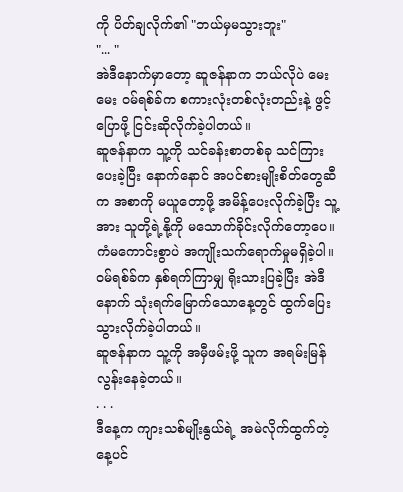ကို ပိတ်ချလိုက်၏ "ဘယ်မှမသွားဘူး"
"... "
အဲဒီနောက်မှာတော့ ဆူဇန်နာက ဘယ်လိုပဲ မေးမေး ဝမ်ရစ်ခ်က စကားလုံးတစ်လုံးတည်းနဲ့ ဖွင့်ပြောဖို့ ငြင်းဆိုလိုက်ခဲ့ပါတယ်။
ဆူဇန်နာက သူ့ကို သင်ခန်းစာတစ်ခု သင်ကြားပေးခဲ့ပြီး နောက်နောင် အပင်စားမျိုးစိတ်တွေဆီက အစာကို မယူတော့ဖို့ အမိန့်ပေးလိုက်ခဲ့ပြီး သူ့အား သူတို့ရဲ့နို့ကို မသောက်ခိုင်းလိုက်တော့ပေ။
ကံမကောင်းစွာပဲ အကျိုးသက်ရောက်မှုမရှိခဲ့ပါ။ ဝမ်ရစ်ခ်က နှစ်ရက်ကြာမျှ ရိုးသားပြခဲ့ပြီး အဲဒီနောက် သုံးရက်မြောက်သောနေ့တွင် ထွက်ပြေးသွားလိုက်ခဲ့ပါတယ်။
ဆူဇန်နာက သူ့ကို အမှီဖမ်းဖို့ သူက အရမ်းမြန်လွန်းနေခဲ့တယ်။
. . .
ဒီနေ့က ကျားသစ်မျိုးနွယ်ရဲ့ အမဲလိုက်ထွက်တဲ့နေ့ပင်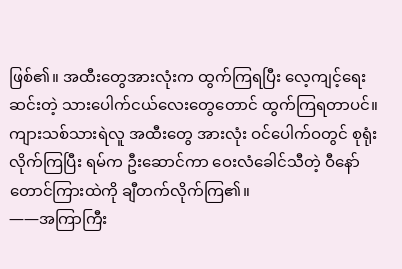ဖြစ်၏။ အထီးတွေအားလုံးက ထွက်ကြရပြီး လေ့ကျင့်ရေးဆင်းတဲ့ သားပေါက်ငယ်လေးတွေတောင် ထွက်ကြရတာပင်။
ကျားသစ်သားရဲလူ အထီးတွေ အားလုံး ဝင်ပေါက်ဝတွင် စုရုံးလိုက်ကြပြီး ရမ်က ဦးဆောင်ကာ ဝေးလံခေါင်သီတဲ့ ဝီနော် တောင်ကြားထဲကို ချီတက်လိုက်ကြ၏။
——အကြာကြီး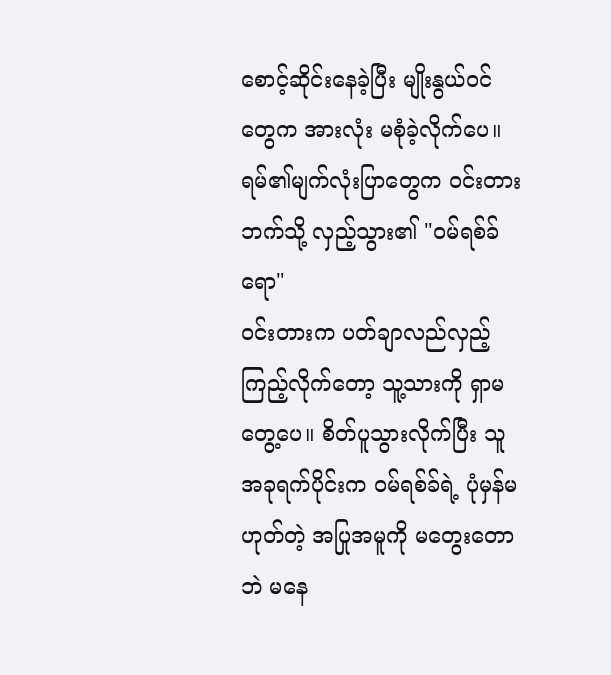စောင့်ဆိုင်းနေခဲ့ပြီး မျိုးနွယ်ဝင်တွေက အားလုံး မစုံခဲ့လိုက်ပေ။
ရမ်၏မျက်လုံးပြာတွေက ဝင်းတား ဘက်သို့ လှည့်သွား၏ "ဝမ်ရစ်ခ် ရော"
ဝင်းတားက ပတ်ချာလည်လှည့်ကြည့်လိုက်တော့ သူ့သားကို ရှာမတွေ့ပေ။ စိတ်ပူသွားလိုက်ပြီး သူ အခုရက်ပိုင်းက ဝမ်ရစ်ခ်ရဲ့ ပုံမှန်မဟုတ်တဲ့ အပြုအမူကို မတွေးတောဘဲ မနေ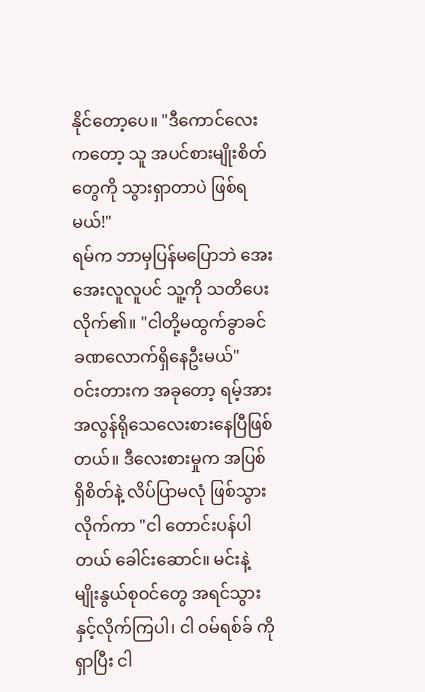နိုင်တော့ပေ။ "ဒီကောင်လေးကတော့ သူ အပင်စားမျိုးစိတ်တွေကို သွားရှာတာပဲ ဖြစ်ရမယ်!"
ရမ်က ဘာမှပြန်မပြောဘဲ အေးအေးလူလူပင် သူ့ကို သတိပေးလိုက်၏။ "ငါတို့မထွက်ခွာခင် ခဏလောက်ရှိနေဦးမယ်"
ဝင်းတားက အခုတော့ ရမ့်အား အလွန်ရိုသေလေးစားနေပြီဖြစ်တယ်။ ဒီလေးစားမှုက အပြစ်ရှိစိတ်နဲ့ လိပ်ပြာမလုံ ဖြစ်သွားလိုက်ကာ "ငါ တောင်းပန်ပါတယ် ခေါင်းဆောင်။ မင်းနဲ့ မျိုးနွယ်စုဝင်တွေ အရင်သွားနှင့်လိုက်ကြပါ၊ ငါ ဝမ်ရစ်ခ် ကိုရှာပြီး ငါ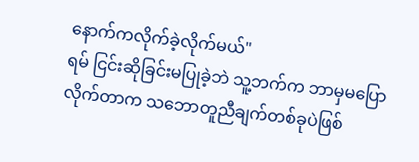နောက်ကလိုက်ခဲ့လိုက်မယ်"
ရမ် ငြင်းဆိုခြင်းမပြုခဲ့ဘဲ သူ့ဘက်က ဘာမှမပြောလိုက်တာက သဘောတူညီချက်တစ်ခုပဲဖြစ်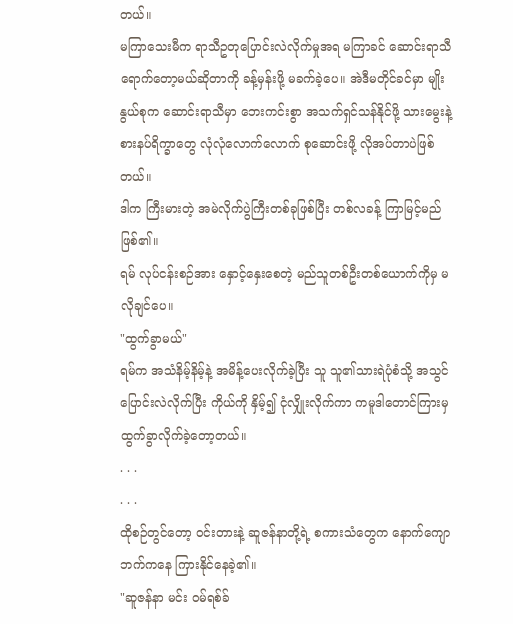တယ်။
မကြာသေးမီက ရာသီဥတုပြောင်းလဲလိုက်မှုအရ မကြာခင် ဆောင်းရာသီ ရောက်တော့မယ်ဆိုတာကို ခန့်မှန်းဖို့ မခက်ခဲ့ပေ။ အဲဒီမတိုင်ခင်မှာ မျိုးနွယ်စုက ဆောင်းရာသီမှာ ဘေးကင်းစွာ အသက်ရှင်သန်နိုင်ဖို့ သားမွေးနဲ့ စားနပ်ရိက္ခာတွေ လုံလုံလောက်လောက် စုဆောင်းဖို့ လိုအပ်တာပဲဖြစ်တယ်။
ဒါက ကြီးမားတဲ့ အမဲလိုက်ပွဲကြီးတစ်ခုဖြစ်ပြီး တစ်လခန့် ကြာမြင့်မည်ဖြစ်၏။
ရမ် လုပ်ငန်းစဉ်အား နှောင့်နှေးစေတဲ့ မည်သူတစ်ဦးတစ်ယောက်ကိုမှ မလိုချင်ပေ။
"ထွက်ခွာမယ်"
ရမ်က အသံနိမ့်နိမ့်နဲ့ အမိန့်ပေးလိုက်ခဲ့ပြီး သူ သူ၏သားရဲပုံစံသို့ အသွင်ပြောင်းလဲလိုက်ပြီး ကိုယ်ကို နှိမ့်၍ ငုံလျှိုးလိုက်ကာ ကမူဒါတောင်ကြားမှ ထွက်ခွာလိုက်ခဲ့တော့တယ်။
. . .
. . .
ထိုစဉ်တွင်တော့ ဝင်းတားနဲ့ ဆူဇန်နာတို့ရဲ့ စကားသံတွေက နောက်ကျောဘက်ကနေ ကြားနိုင်နေခဲ့၏။
"ဆူဇန်နာ မင်း ဝမ်ရစ်ခ်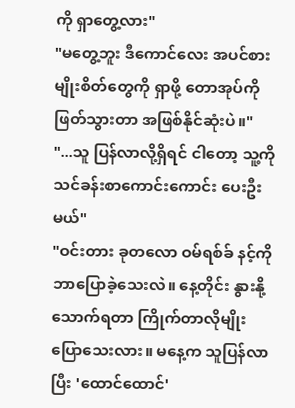ကို ရှာတွေ့လား"
"မတွေ့ဘူး ဒီကောင်လေး အပင်စားမျိုးစိတ်တွေကို ရှာဖို့ တောအုပ်ကို ဖြတ်သွားတာ အဖြစ်နိုင်ဆုံးပဲ။"
"...သူ ပြန်လာလို့ရှိရင် ငါတော့ သူ့ကို သင်ခန်းစာကောင်းကောင်း ပေးဦးမယ်"
"ဝင်းတား ခုတလော ဝမ်ရစ်ခ် နင့်ကို ဘာပြောခဲ့သေးလဲ။ နေ့တိုင်း နွားနို့သောက်ရတာ ကြိုက်တာလိုမျိုး ပြောသေးလား။ မနေ့က သူပြန်လာပြီး 'ထောင်ထောင်'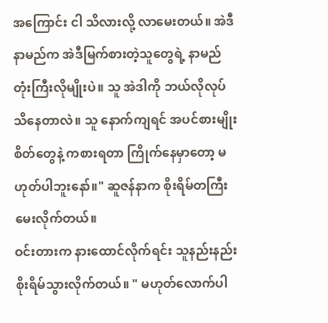အကြောင်း ငါ သိလားလို့ လာမေးတယ်။ အဲဒီနာမည်က အဲဒီမြက်စားတဲ့သူတွေရဲ့ နာမည်တုံးကြီးလိုမျိုးပဲ။ သူ အဲဒါကို ဘယ်လိုလုပ် သိနေတာလဲ။ သူ နောက်ကျရင် အပင်စားမျိုးစိတ်တွေနဲ့ ကစားရတာ ကြိုက်နေမှာတော့ မဟုတ်ပါဘူးနော်။" ဆူဇန်နာက စိုးရိမ်တကြီး မေးလိုက်တယ်။
ဝင်းတားက နားထောင်လိုက်ရင်း သူနည်းနည်း စိုးရိမ်သွားလိုက်တယ်။ " မဟုတ်လောက်ပါ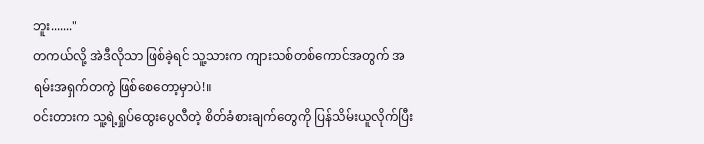ဘူး......."
တကယ်လို့ အဲဒီလိုသာ ဖြစ်ခဲ့ရင် သူ့သားက ကျားသစ်တစ်ကောင်အတွက် အရမ်းအရှက်တကွဲ ဖြစ်စေတော့မှာပဲ!။
ဝင်းတားက သူ့ရဲ့ရှုပ်ထွေးပွေလီတဲ့ စိတ်ခံစားချက်တွေကို ပြန်သိမ်းယူလိုက်ပြီး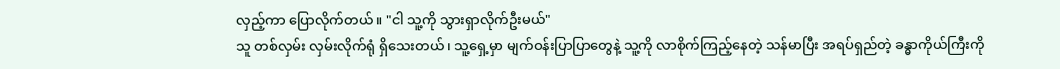လှည့်ကာ ပြောလိုက်တယ်။ "ငါ သူ့ကို သွားရှာလိုက်ဦးမယ်"
သူ တစ်လှမ်း လှမ်းလိုက်ရုံ ရှိသေးတယ်၊ သူ့ရှေ့မှာ မျက်ဝန်းပြာပြာတွေနဲ့ သူ့ကို လာစိုက်ကြည့်နေတဲ့ သန်မာပြီး အရပ်ရှည်တဲ့ ခန္ဓာကိုယ်ကြီးကို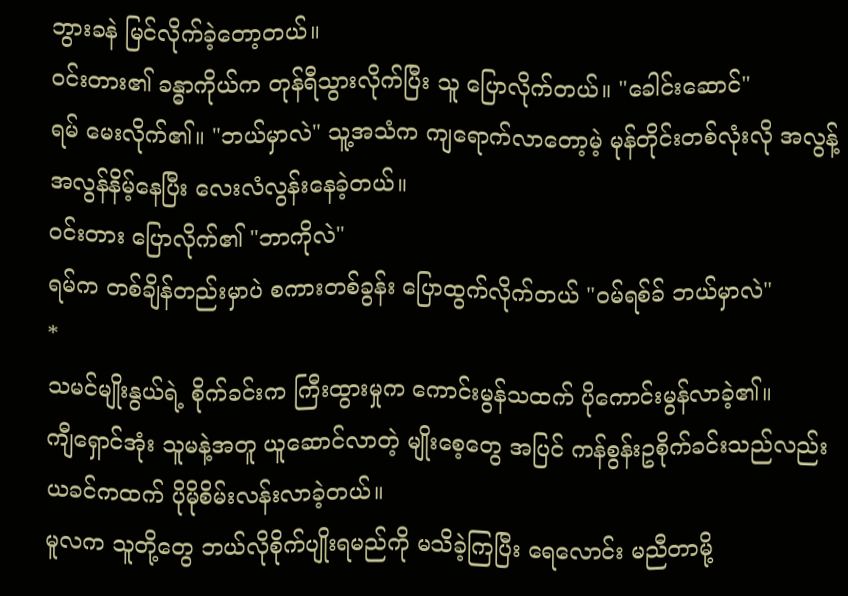ဘွားခနဲ မြင်လိုက်ခဲ့တော့တယ်။
ဝင်းတား၏ ခန္ဓာကိုယ်က တုန်ရီသွားလိုက်ပြီး သူ ပြောလိုက်တယ်။ "ခေါင်းဆောင်"
ရမ် မေးလိုက်၏။ "ဘယ်မှာလဲ" သူ့အသံက ကျရောက်လာတော့မဲ့ မုန်တိုင်းတစ်လုံးလို အလွန့်အလွန်နိမ့်နေပြီး လေးလံလွန်းနေခဲ့တယ်။
ဝင်းတား ပြောလိုက်၏ "ဘာကိုလဲ"
ရမ်က တစ်ချိန်တည်းမှာပဲ စကားတစ်ခွန်း ပြောထွက်လိုက်တယ် "ဝမ်ရစ်ခ် ဘယ်မှာလဲ"
*
သမင်မျိုးနွယ်ရဲ့ စိုက်ခင်းက ကြီးထွားမှုက ကောင်းမွန်သထက် ပိုကောင်းမွန်လာခဲ့၏။
ကျီရှောင်အုံး သူမနဲ့အတူ ယူဆောင်လာတဲ့ မျိုးစေ့တွေ အပြင် ကန်စွန်းဥစိုက်ခင်းသည်လည်း ယခင်ကထက် ပိုမိုစိမ်းလန်းလာခဲ့တယ်။
မူလက သူတို့တွေ ဘယ်လိုစိုက်ပျိုးရမည်ကို မသိခဲ့ကြပြီး ရေလောင်း မညီတာမို့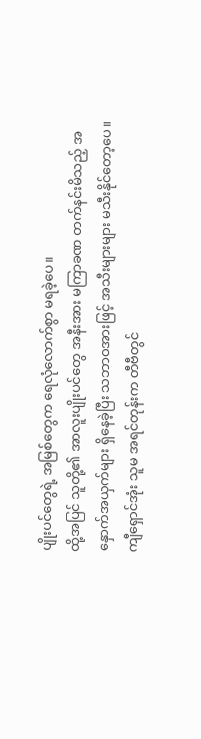ပျိုးပင်တွေရဲ့ အမြစ်တွေက ရေလုံလောက်စွာ မရခဲ့ပေ။
ထို့အပြင် သူတို့၏ အာလူးပျိုးပင်တွေ အနီးအား မကြာခဏ တက်နင်းမိသည့် အနှောက်အယှက်များ ရှိနေခဲ့ပြီး သဘာဝအားဖြင့် အသီးများများ မသီးနိုင်တော့ပေ။
ကျီရှောင်အုံး သူမ အရင်တုန်းက တီဗီတွင်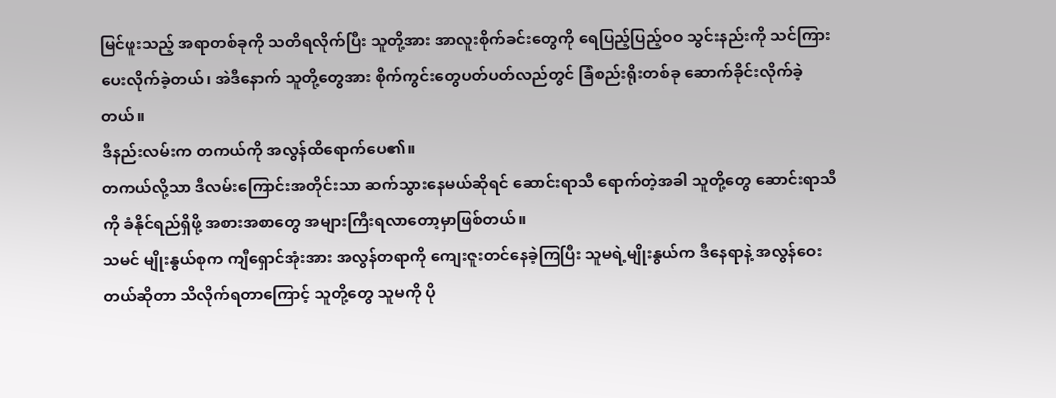မြင်ဖူးသည့် အရာတစ်ခုကို သတိရလိုက်ပြီး သူတို့အား အာလူးစိုက်ခင်းတွေကို ရေပြည့်ပြည့်ဝဝ သွင်းနည်းကို သင်ကြားပေးလိုက်ခဲ့တယ်၊ အဲဒီနောက် သူတို့တွေအား စိုက်ကွင်းတွေပတ်ပတ်လည်တွင် ခြံစည်းရိုးတစ်ခု ဆောက်ခိုင်းလိုက်ခဲ့တယ်။
ဒီနည်းလမ်းက တကယ်ကို အလွန်ထိရောက်ပေ၏။
တကယ်လို့သာ ဒီလမ်းကြောင်းအတိုင်းသာ ဆက်သွားနေမယ်ဆိုရင် ဆောင်းရာသီ ရောက်တဲ့အခါ သူတို့တွေ ဆောင်းရာသီကို ခံနိုင်ရည်ရှိဖို့ အစားအစာတွေ အများကြီးရလာတော့မှာဖြစ်တယ်။
သမင် မျိုးနွယ်စုက ကျီရှောင်အုံးအား အလွန်တရာကို ကျေးဇူးတင်နေခဲ့ကြပြီး သူမရဲ့မျိုးနွယ်က ဒီနေရာနဲ့ အလွန်ဝေးတယ်ဆိုတာ သိလိုက်ရတာကြောင့် သူတို့တွေ သူမကို ပို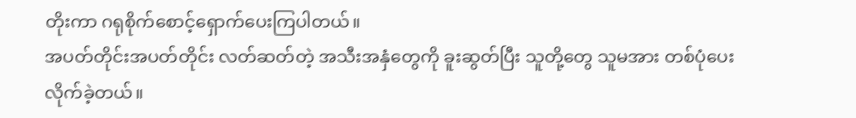တိုးကာ ဂရုစိုက်စောင့်ရှောက်ပေးကြပါတယ်။
အပတ်တိုင်းအပတ်တိုင်း လတ်ဆတ်တဲ့ အသီးအနှံတွေကို ခူးဆွတ်ပြီး သူတို့တွေ သူမအား တစ်ပုံပေးလိုက်ခဲ့တယ်။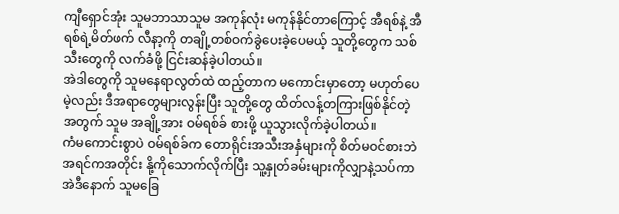ကျီရှောင်အုံး သူမဘာသာသူမ အကုန်လုံး မကုန်နိုင်တာကြောင့် အီရစ်နဲ့ အီရစ်ရဲ့မိတ်ဖက် လီနာ့ကို တချို့တစ်ဝက်ခွဲပေးခဲ့ပေမယ့် သူတို့တွေက သစ်သီးတွေကို လက်ခံဖို့ ငြင်းဆန်ခဲ့ပါတယ်။
အဲဒါတွေကို သူမနေရာလွတ်ထဲ ထည့်တာက မကောင်းမှာတော့ မဟုတ်ပေမဲ့လည်း ဒီအရာတွေများလွန်းပြီး သူတို့တွေ ထိတ်လန့်တကြားဖြစ်နိုင်တဲ့အတွက် သူမ အချို့အား ဝမ်ရစ်ခ် စားဖို့ ယူသွားလိုက်ခဲ့ပါတယ်။
ကံမကောင်းစွာပဲ ဝမ်ရစ်ခ်က တောရိုင်းအသီးအနှံများကို စိတ်မဝင်စားဘဲ အရင်ကအတိုင်း နို့ကိုသောက်လိုက်ပြီး သူ့နှုတ်ခမ်းများကိုလျှာနဲ့သပ်ကာ အဲဒီနောက် သူမခြေ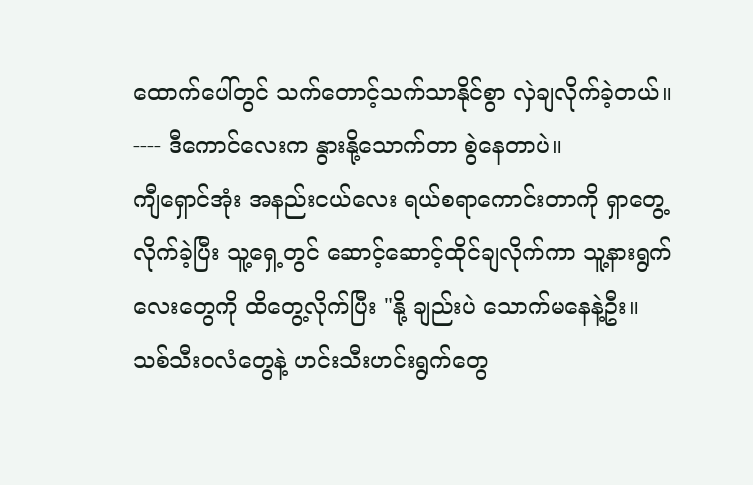ထောက်ပေါ်တွင် သက်တောင့်သက်သာနိုင်စွာ လှဲချလိုက်ခဲ့တယ်။
---- ဒီကောင်လေးက နွားနို့သောက်တာ စွဲနေတာပဲ။
ကျီရှောင်အုံး အနည်းငယ်လေး ရယ်စရာကောင်းတာကို ရှာတွေ့လိုက်ခဲ့ပြီး သူ့ရှေ့တွင် ဆောင့်ဆောင့်ထိုင်ချလိုက်ကာ သူ့နားရွက်လေးတွေကို ထိတွေ့လိုက်ပြီး "နို့ ချည်းပဲ သောက်မနေနဲ့ဦး။ သစ်သီးဝလံတွေနဲ့ ဟင်းသီးဟင်းရွက်တွေ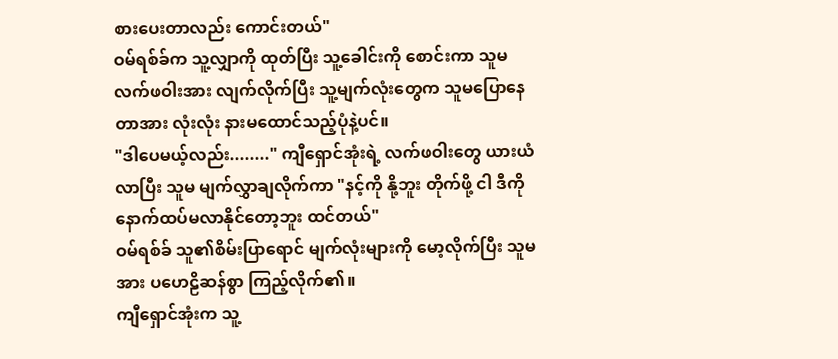စားပေးတာလည်း ကောင်းတယ်"
ဝမ်ရစ်ခ်က သူ့လျှာကို ထုတ်ပြီး သူ့ခေါင်းကို စောင်းကာ သူမလက်ဖဝါးအား လျက်လိုက်ပြီး သူ့မျက်လုံးတွေက သူမပြောနေတာအား လုံးလုံး နားမထောင်သည့်ပုံနဲ့ပင်။
"ဒါပေမယ့်လည်း........" ကျီရှောင်အုံးရဲ့ လက်ဖဝါးတွေ ယားယံလာပြီး သူမ မျက်လွှာချလိုက်ကာ "နင့်ကို နို့ဘူး တိုက်ဖို့ ငါ ဒီကို နောက်ထပ်မလာနိုင်တော့ဘူး ထင်တယ်"
ဝမ်ရစ်ခ် သူ၏စိမ်းပြာရောင် မျက်လုံးများကို မော့လိုက်ပြီး သူမအား ပဟေဠိဆန်စွာ ကြည့်လိုက်၏။
ကျီရှောင်အုံးက သူ့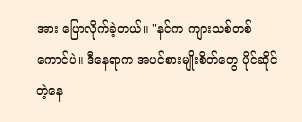အား ပြောလိုက်ခဲ့တယ်။ "နင်က ကျားသစ်တစ်ကောင်ပဲ။ ဒီနေရာက အပင်စားမျိုးစိတ်တွေ ပိုင်ဆိုင်တဲ့နေ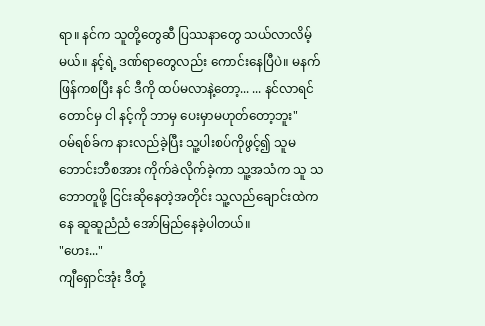ရာ။ နင်က သူတို့တွေဆီ ပြဿနာတွေ သယ်လာလိမ့်မယ်။ နင့်ရဲ့ ဒဏ်ရာတွေလည်း ကောင်းနေပြီပဲ။ မနက်ဖြန်ကစပြီး နင် ဒီကို ထပ်မလာနဲ့တော့... ... နင်လာရင်တောင်မှ ငါ နင့်ကို ဘာမှ ပေးမှာမဟုတ်တော့ဘူး"
ဝမ်ရစ်ခ်က နားလည်ခဲ့ပြီး သူ့ပါးစပ်ကိုဖွင့်၍ သူမဘောင်းဘီစအား ကိုက်ခဲလိုက်ခဲ့ကာ သူ့အသံက သူ သဘောတူဖို့ ငြင်းဆိုနေတဲ့အတိုင်း သူ့လည်ချောင်းထဲကနေ ဆူဆူညံညံ အော်မြည်နေခဲ့ပါတယ်။
"ဟေး..."
ကျီရှောင်အုံး ဒီတုံ့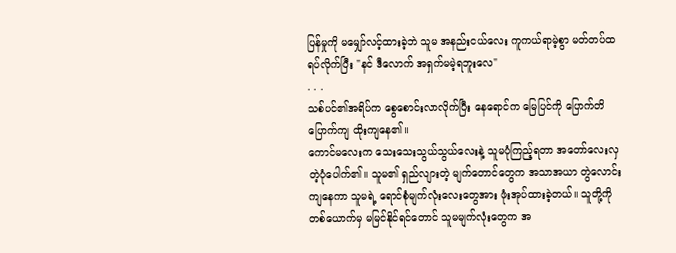ပြန်မှုကို မမျှော်လင့်ထားခဲ့ဘဲ သူမ အနည်းငယ်လေး ကူကယ်ရာမဲ့စွာ မတ်တပ်ထရပ်လိုက်ပြီး "နင် ဒီလောက် အရှက်မမဲ့ရဘူးလေ"
. . .
သစ်ပင်၏အရိပ်က စွေစောင်းလာလိုက်ပြီး နေရောင်က မြေပြင်ကို ပြောက်တိပြောက်ကျ ထိုးကျနေ၏။
ကောင်မလေးက သေးသေးသွယ်သွယ်လေးနဲ့ သူမပုံကြည့်ရတာ အတော်လေးလှတဲ့ပုံပေါက်၏။ သူမ၏ ရှည်လျားတဲ့ မျက်တောင်တွေက အသာအယာ တွဲလောင်းကျနေကာ သူမရဲ့ ရောင်စုံမျက်လုံးလေးတွေအား ဖုံးအုပ်ထားခဲ့တယ်။ သူတို့ကို တစ်ယောက်မှ မမြင်နိုင်ရင်တောင် သူမမျက်လုံးတွေက အ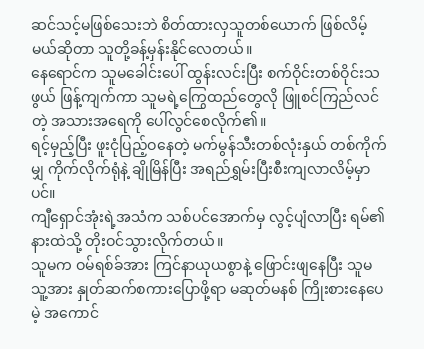ဆင်သင့်မဖြစ်သေးဘဲ စိတ်ထားလှသူတစ်ယောက် ဖြစ်လိမ့်မယ်ဆိုတာ သူတို့ခန့်မှန်းနိုင်လေတယ်။
နေရောင်က သူမခေါင်းပေါ် ထွန်းလင်းပြီး စက်ဝိုင်းတစ်ဝိုင်းသဖွယ် ဖြန့်ကျက်ကာ သူမရဲ့ကြွေထည်တွေလို ဖြူစင်ကြည်လင်တဲ့ အသားအရေကို ပေါ်လွင်စေလိုက်၏။
ရင့်မှည့်ပြီး ဖူးငုံပြည့်ဝနေတဲ့ မက်မွန်သီးတစ်လုံးနှယ် တစ်ကိုက်မျှ ကိုက်လိုက်ရုံနဲ့ ချိုမြိန်ပြီး အရည်ရွှမ်းပြီးစီးကျလာလိမ့်မှာပင်။
ကျီရှောင်အုံးရဲ့အသံက သစ်ပင်အောက်မှ လွင့်ပျံလာပြီး ရမ်၏ နားထဲသို့ တိုးဝင်သွားလိုက်တယ်။
သူမက ဝမ်ရစ်ခ်အား ကြင်နာယုယစွာနဲ့ ဖြောင်းဖျနေပြီး သူမ သူ့အား နှုတ်ဆက်စကားပြောဖို့ရာ မဆုတ်မနစ် ကြိုးစားနေပေမဲ့ အကောင်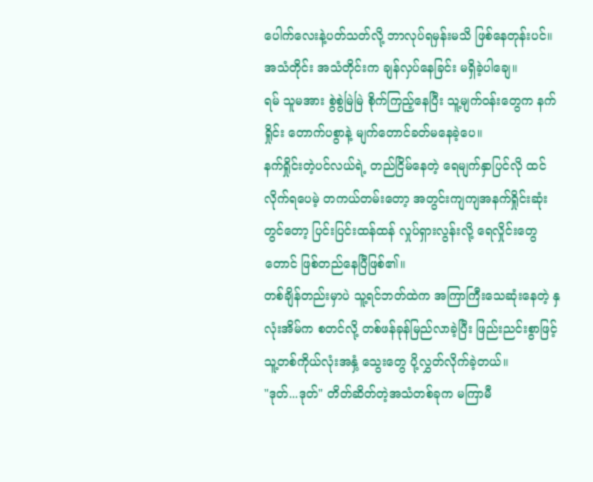ပေါက်လေးနဲ့ပတ်သတ်လို့ ဘာလုပ်ရမှန်းမသိ ဖြစ်နေတုန်းပင်။
အသံတိုင်း အသံတိုင်းက ချန်လှပ်နေခြင်း မရှိခဲ့ပါချေ။
ရမ် သူမအား စွဲစွဲမြဲမြဲ စိုက်ကြည့်နေပြီး သူ့မျက်ဝန်းတွေက နက်ရှိုင်း တောက်ပစွာနဲ့ မျက်တောင်ခတ်မနေခဲ့ပေ။
နက်ရှိုင်းတဲ့ပင်လယ်ရဲ့ တည်ငြိမ်နေတဲ့ ရေမျက်နှာပြင်လို ထင်လိုက်ရပေမဲ့ တကယ်တမ်းတော့ အတွင်းကျကျအနက်ရှိုင်းဆုံးတွင်တော့ ပြင်းပြင်းထန်ထန် လှုပ်ရှားလွန်းလို့ ရေလှိုင်းတွေတောင် ဖြစ်တည်နေပြီဖြစ်၏။
တစ်ချိန်တည်းမှာပဲ သူ့ရင်ဘတ်ထဲက အကြာကြီးသေဆုံးနေတဲ့ နှလုံးအိမ်က စတင်လို့ တစ်ဖန်ခုန်မြည်လာခဲ့ပြီး ဖြည်းညင်းစွာဖြင့် သူ့တစ်ကိုယ်လုံးအနှံ့ သွေးတွေ ပို့လွှတ်လိုက်ခဲ့တယ်။
"ဒုတ်...ဒုတ်" တိတ်ဆိတ်တဲ့အသံတစ်ခုက မကြာမီ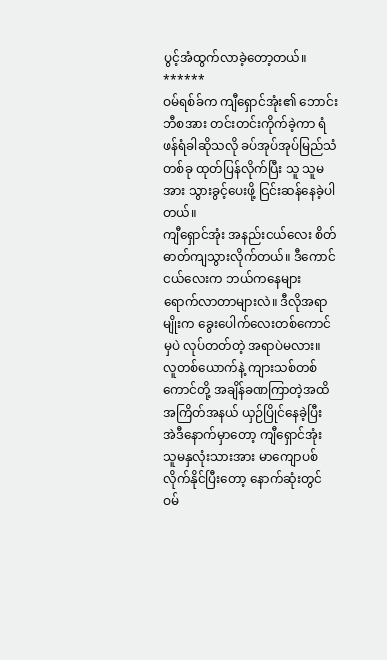ပွင့်အံထွက်လာခဲ့တော့တယ်။
******
ဝမ်ရစ်ခ်က ကျီရှောင်အုံး၏ ဘောင်းဘီစအား တင်းတင်းကိုက်ခဲ့ကာ ရံဖန်ရံခါဆိုသလို ခပ်အုပ်အုပ်မြည်သံတစ်ခု ထုတ်ပြန်လိုက်ပြီး သူ သူမအား သွားခွင့်ပေးဖို့ ငြင်းဆန်နေခဲ့ပါတယ်။
ကျီရှောင်အုံး အနည်းငယ်လေး စိတ်ဓာတ်ကျသွားလိုက်တယ်။ ဒီကောင်ငယ်လေးက ဘယ်ကနေများ ရောက်လာတာများလဲ။ ဒီလိုအရာမျိုးက ခွေးပေါက်လေးတစ်ကောင်မှပဲ လုပ်တတ်တဲ့ အရာပဲမလား။
လူတစ်ယောက်နဲ့ ကျားသစ်တစ်ကောင်တို့ အချိန်ခဏကြာတဲ့အထိ အကြိတ်အနယ် ယှဉ်ပြိုင်နေခဲ့ပြီး အဲဒီနောက်မှာတော့ ကျီရှောင်အုံး သူမနှလုံးသားအား မာကျောပစ်လိုက်နိုင်ပြီးတော့ နောက်ဆုံးတွင် ဝမ်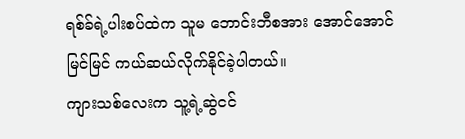ရစ်ခ်ရဲ့ပါးစပ်ထဲက သူမ ဘောင်းဘီစအား အောင်အောင်မြင်မြင် ကယ်ဆယ်လိုက်နိုင်ခဲ့ပါတယ်။
ကျားသစ်လေးက သူ့ရဲ့ဆွဲငင်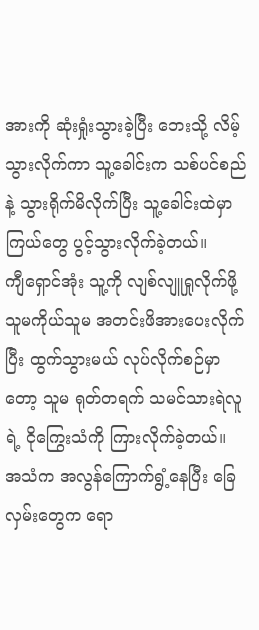အားကို ဆုံးရှုံးသွားခဲ့ပြီး ဘေးသို့ လိမ့်သွားလိုက်ကာ သူ့ခေါင်းက သစ်ပင်စည်နဲ့ သွားရိုက်မိလိုက်ပြီး သူ့ခေါင်းထဲမှာ ကြယ်တွေ ပွင့်သွားလိုက်ခဲ့တယ်။
ကျီရှောင်အုံး သူ့ကို လျစ်လျူရှုလိုက်ဖို့ သူမကိုယ်သူမ အတင်းဖိအားပေးလိုက်ပြီး ထွက်သွားမယ် လုပ်လိုက်စဉ်မှာတော့ သူမ ရုတ်တရက် သမင်သားရဲလူရဲ့ ငိုကြွေးသံကို ကြားလိုက်ခဲ့တယ်။
အသံက အလွန်ကြောက်ရွံ့နေပြီး ခြေလှမ်းတွေက ရော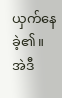ယှက်နေခဲ့၏။
အဲဒီ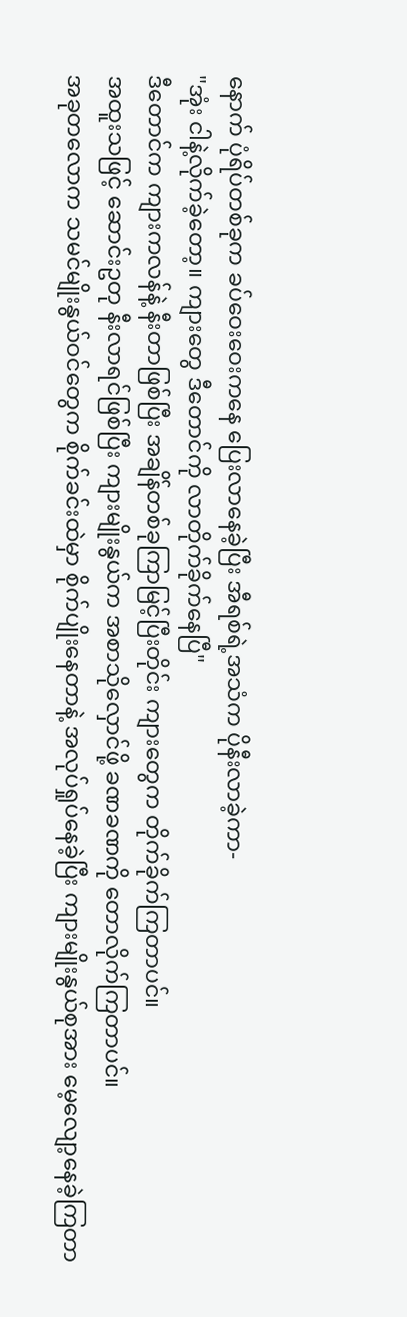နောက် ပုံရိပ်တစ်ခုက ခပ်ဝေးဝေးကနေ ပြေးလာနေခဲ့ပြီး အီရစ်ရဲ့အသံက ပိုနီးလာခဲ့ကာ-
"အုံး ငါနဲ့လိုက်ခဲ့တော့။ ကျားတွေ ဒီတောင်ကို လာတိုက်ခိုက်နေပြီ"
ဒီတောင်က ကျားကလန်နဲ့ နီးတာဖြစ်ပြီး အချိန်တစ်ခုကြာမြင့်ပြီးတိုင်း ကျားတွေက တိုက်ခိုက်ကြတာပင်။
အထူးသဖြင့် ဆောင်းဥတု နီးလာရင်ဖြစ်ပြီး ကျားမျိုးနွယ်က အစာသိုလှောင်ဖို့ ခဏခဏကို တောလိုက်ကြတာပင်။
အခုတလောက သမင်မျိုးနွယ်ဝင်တွေက စိုက်ခင်းထဲမှာ စိုက်ပျိုးနေတာနဲ့ အလုပ်ရှုပ်နေခဲ့ပြီး ကျားမျိုးနွယ်စုအား မေ့လျော့နေခဲ့ကြတာ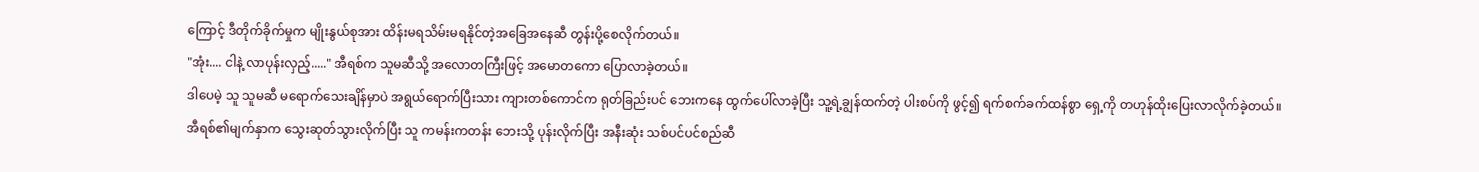ကြောင့် ဒီတိုက်ခိုက်မှုက မျိုးနွယ်စုအား ထိန်းမရသိမ်းမရနိုင်တဲ့အခြေအနေဆီ တွန်းပို့စေလိုက်တယ်။
"အုံး.... ငါနဲ့ လာပုန်းလှည့်....." အီရစ်က သူမဆီသို့ အလောတကြီးဖြင့် အမောတကော ပြောလာခဲ့တယ်။
ဒါပေမဲ့ သူ သူမဆီ မရောက်သေးချိန်မှာပဲ အရွယ်ရောက်ပြီးသား ကျားတစ်ကောင်က ရုတ်ခြည်းပင် ဘေးကနေ ထွက်ပေါ်လာခဲ့ပြီး သူ့ရဲ့ချွန်ထက်တဲ့ ပါးစပ်ကို ဖွင့်၍ ရက်စက်ခက်ထန်စွာ ရှေ့ကို တဟုန်ထိုးပြေးလာလိုက်ခဲ့တယ်။
အီရစ်၏မျက်နှာက သွေးဆုတ်သွားလိုက်ပြီး သူ ကမန်းကတန်း ဘေးသို့ ပုန်းလိုက်ပြီး အနီးဆုံး သစ်ပင်ပင်စည်ဆီ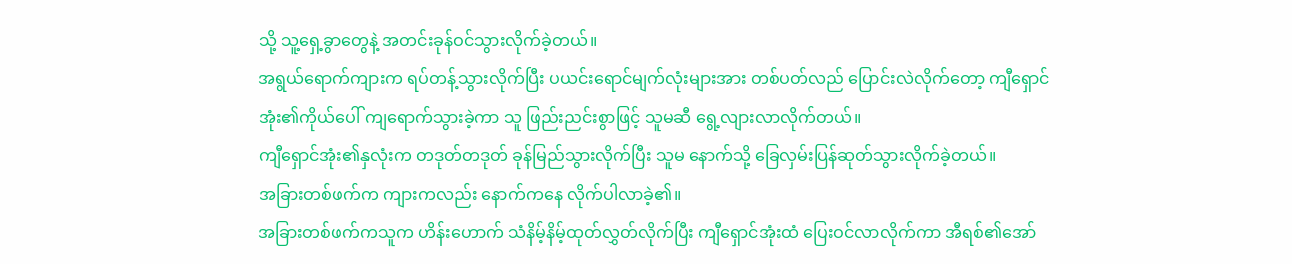သို့ သူ့ရှေ့ခွာတွေနဲ့ အတင်းခုန်ဝင်သွားလိုက်ခဲ့တယ်။
အရွယ်ရောက်ကျားက ရပ်တန့်သွားလိုက်ပြီး ပယင်းရောင်မျက်လုံးများအား တစ်ပတ်လည် ပြောင်းလဲလိုက်တော့ ကျီရှောင်အုံး၏ကိုယ်ပေါ် ကျရောက်သွားခဲ့ကာ သူ ဖြည်းညင်းစွာဖြင့် သူမဆီ ရွေ့လျားလာလိုက်တယ်။
ကျီရှောင်အုံး၏နှလုံးက တဒုတ်တဒုတ် ခုန်မြည်သွားလိုက်ပြီး သူမ နောက်သို့ ခြေလှမ်းပြန်ဆုတ်သွားလိုက်ခဲ့တယ်။
အခြားတစ်ဖက်က ကျားကလည်း နောက်ကနေ လိုက်ပါလာခဲ့၏။
အခြားတစ်ဖက်ကသူက ဟိန်းဟောက် သံနိမ့်နိမ့်ထုတ်လွှတ်လိုက်ပြီး ကျီရှောင်အုံးထံ ပြေးဝင်လာလိုက်ကာ အီရစ်၏အော်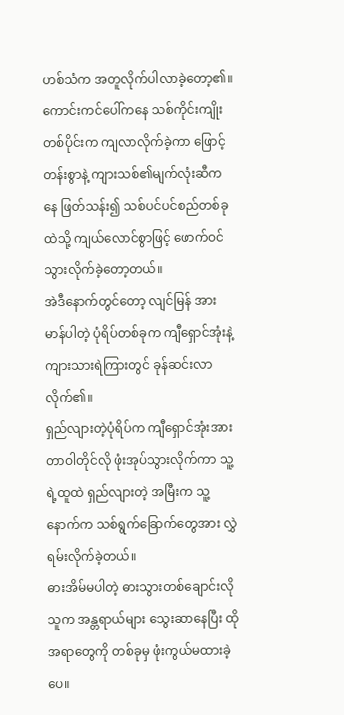ဟစ်သံက အတူလိုက်ပါလာခဲ့တော့၏။ ကောင်းကင်ပေါ်ကနေ သစ်ကိုင်းကျိုးတစ်ပိုင်းက ကျလာလိုက်ခဲ့ကာ ဖြောင့်တန်းစွာနဲ့ ကျားသစ်၏မျက်လုံးဆီကနေ ဖြတ်သန်း၍ သစ်ပင်ပင်စည်တစ်ခုထဲသို့ ကျယ်လောင်စွာဖြင့် ဖောက်ဝင်သွားလိုက်ခဲ့တော့တယ်။
အဲဒီနောက်တွင်တော့ လျင်မြန် အားမာန်ပါတဲ့ ပုံရိပ်တစ်ခုက ကျီရှောင်အုံးနဲ့ ကျားသားရဲကြားတွင် ခုန်ဆင်းလာလိုက်၏။
ရှည်လျားတဲ့ပုံရိပ်က ကျီရှောင်အုံးအား တာဝါတိုင်လို ဖုံးအုပ်သွားလိုက်ကာ သူ့ရဲ့ထူထဲ ရှည်လျားတဲ့ အမြီးက သူ့နောက်က သစ်ရွက်ခြောက်တွေအား လွှဲရမ်းလိုက်ခဲ့တယ်။
ဓားအိမ်မပါတဲ့ ဓားသွားတစ်ချောင်းလို သူက အန္တရာယ်များ သွေးဆာနေပြီး ထိုအရာတွေကို တစ်ခုမှ ဖုံးကွယ်မထားခဲ့ပေ။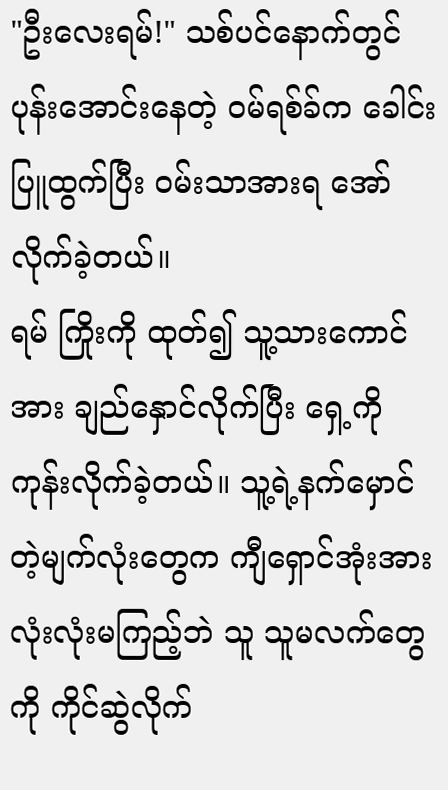"ဦးလေးရမ်!" သစ်ပင်နောက်တွင် ပုန်းအောင်းနေတဲ့ ဝမ်ရစ်ခ်က ခေါင်းပြူထွက်ပြီး ဝမ်းသာအားရ အော်လိုက်ခဲ့တယ်။
ရမ် ကြိုးကို ထုတ်၍ သူ့သားကောင်အား ချည်နှောင်လိုက်ပြီး ရှေ့ကို ကုန်းလိုက်ခဲ့တယ်။ သူ့ရဲ့နက်မှောင်တဲ့မျက်လုံးတွေက ကျီရှောင်အုံးအား လုံးလုံးမကြည့်ဘဲ သူ သူမလက်တွေကို ကိုင်ဆွဲလိုက်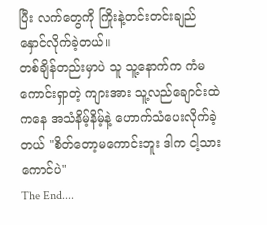ပြီး လက်တွေကို ကြိုးနဲ့တင်းတင်းချည်နှောင်လိုက်ခဲ့တယ်။
တစ်ချိန်တည်းမှာပဲ သူ သူ့နောက်က ကံမကောင်းရှာတဲ့ ကျားအား သူ့လည်ချောင်းထဲကနေ အသံနိမ့်နိမ့်နဲ့ ဟောက်သံပေးလိုက်ခဲ့တယ် "စိတ်တော့မကောင်းဘူး ဒါက ငါ့သားကောင်ပဲ"
The End....